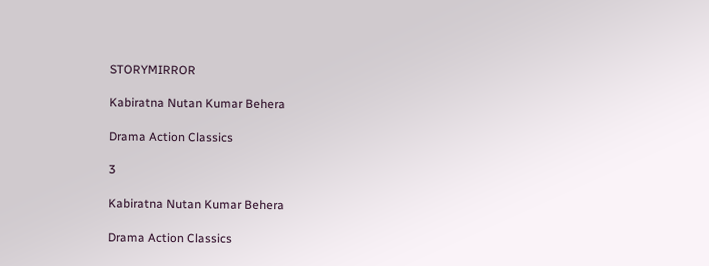STORYMIRROR

Kabiratna Nutan Kumar Behera

Drama Action Classics

3

Kabiratna Nutan Kumar Behera

Drama Action Classics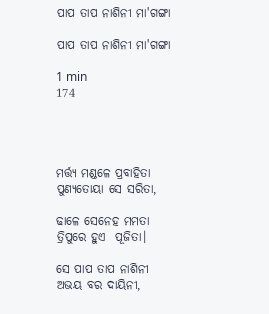ପାପ ତାପ ନାଶିନୀ ମା'ଗଙ୍ଗା

ପାପ ତାପ ନାଶିନୀ ମା'ଗଙ୍ଗା

1 min
174




ମର୍ତ୍ତ୍ୟ ମଣ୍ଡଳେ ପ୍ରବାହିତା ପୁଣ୍ୟତୋୟା ସେ ସରିତା,

ଢାଳେ ସେନେହ ମମତା ତ୍ରିପୁରେ ହୁଏ  ପୂଜିତା।

ସେ ପାପ ତାପ ନାଶିନୀ ଅଭୟ ବର ଦାୟିନୀ,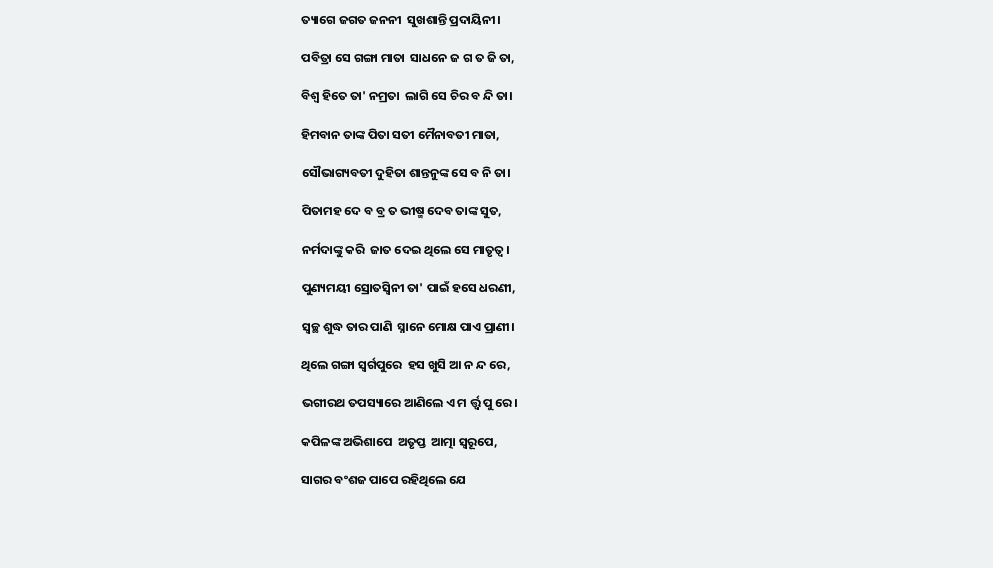ତ୍ୟାଗେ ଜଗତ ଜନନୀ  ସୁଖଶାନ୍ତି ପ୍ରଦାୟିନୀ।

ପବିତ୍ରା ସେ ଗଙ୍ଗା ମାତା  ସାଧନେ ଜ ଗ ତ ଜି ତା,

ବିଶ୍ଵ ହିତେ ତା' ନମ୍ରତା  ଲାଗି ସେ ଚିର ବ ନ୍ଦି ତା।

ହିମବାନ ତାଙ୍କ ପିତା ସତୀ ମୈନାବତୀ ମାତା,

ସୌଭାଗ୍ୟବତୀ ଦୁହିତା ଶାନ୍ତନୁଙ୍କ ସେ ବ ନି ତା।

ପିତାମହ ଦେ ବ ବ୍ର ତ ଭୀଷ୍ମ ଦେବ ତାଙ୍କ ସୁତ,

ନର୍ମଦାଙ୍କୁ କରି  ଜାତ ଦେଇ ଥିଲେ ସେ ମାତୃତ୍ୱ।

ପୁଣ୍ୟମୟୀ ସ୍ରୋତସ୍ଵିନୀ ତା' ପାଇଁ ହସେ ଧରଣୀ,

ସ୍ଵଚ୍ଛ ଶୁଦ୍ଧ ତାର ପାଣି  ସ୍ନାନେ ମୋକ୍ଷ ପାଏ ପ୍ରାଣୀ।

ଥିଲେ ଗଙ୍ଗା ସ୍ଵର୍ଗପୁରେ  ହସ ଖୁସି ଆ ନ ନ୍ଦ ରେ,

ଭଗୀରଥ ତପସ୍ୟାରେ ଆଣିଲେ ଏ ମ ର୍ତ୍ତ୍ଵ ପୁ ରେ।

କପିଳଙ୍କ ଅଭିଶାପେ  ଅତୃପ୍ତ  ଆତ୍ମା ସ୍ଵରୂପେ,

ସାଗର ବଂଶଜ ପାପେ ରହିଥିଲେ ଯେ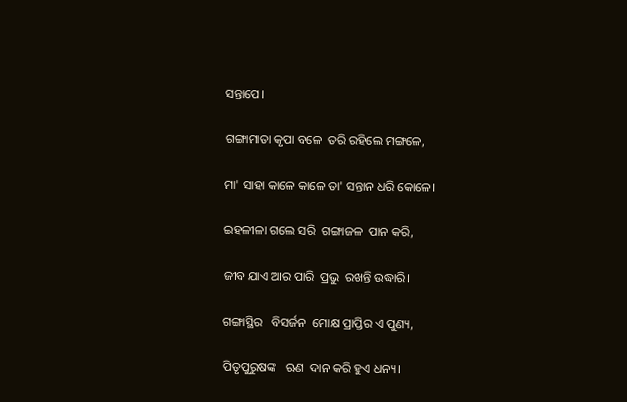ସନ୍ତାପେ।

ଗଙ୍ଗାମାତା କୃପା ବଳେ  ତରି ରହିଲେ ମଙ୍ଗଳେ,

ମା' ସାହା କାଳେ କାଳେ ତା' ସନ୍ତାନ ଧରି କୋଳେ।

ଇହଳୀଳା ଗଲେ ସରି  ଗଙ୍ଗାଜଳ  ପାନ କରି,

ଜୀବ ଯାଏ ଆର ପାରି  ପ୍ରଭୁ  ରଖନ୍ତି ଉଦ୍ଧାରି।

ଗଙ୍ଗାସ୍ଥିର   ବିସର୍ଜନ  ମୋକ୍ଷ ପ୍ରାପ୍ତିର ଏ ପୁଣ୍ୟ,

ପିତୃପୁରୁଷଙ୍କ   ଋଣ  ଦାନ କରି ହୁଏ ଧନ୍ୟ।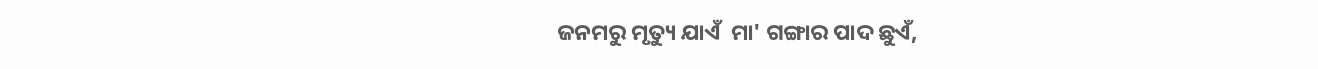ଜନମରୁ ମୃତ୍ୟୁ ଯାଏଁ  ମା' ଗଙ୍ଗାର ପାଦ ଛୁଏଁ,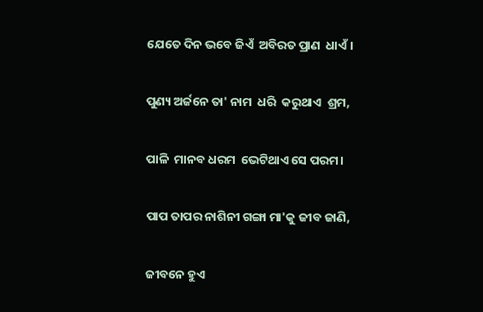ଯେତେ ଦିନ ଭବେ ଜିଏଁ  ଅବିରତ ପ୍ରାଣ  ଧାଏଁ।

ପୁଣ୍ୟ ଅର୍ଜନେ ତା' ନାମ  ଧରି  କରୁଥାଏ  ଶ୍ରମ,

ପାଳି  ମାନବ ଧରମ  ଭେଟିଥାଏ ସେ ପରମ।

ପାପ ତାପର ନାଶିନୀ ଗଙ୍ଗା ମା'କୁ ଜୀବ ଜାଣି,

ଜୀବନେ ହୁଏ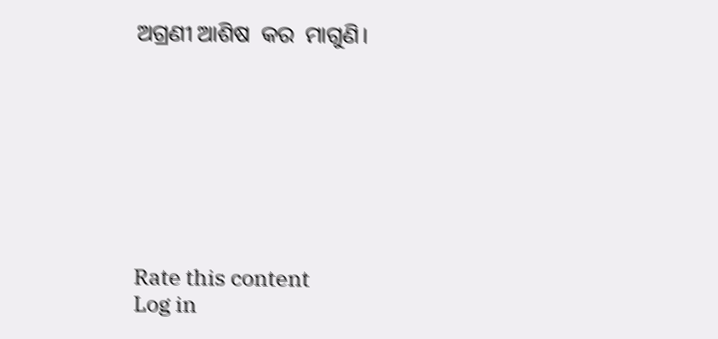ଅଗ୍ରଣୀ ଆଶିଷ  କର  ମାଗୁଣି।








Rate this content
Log in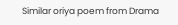Similar oriya poem from Drama